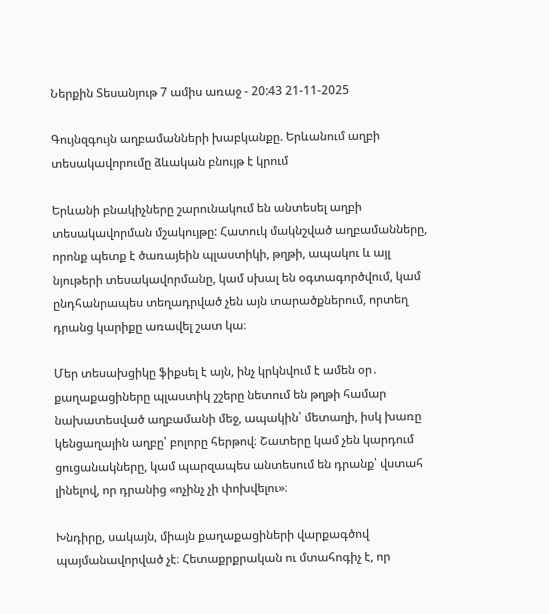Ներքին Տեսանյութ 7 ամիս առաջ - 20:43 21-11-2025

Գույնզգույն աղբամանների խաբկանքը. Երևանում աղբի տեսակավորումը ձևական բնույթ է կրում

Երևանի բնակիչները շարունակում են անտեսել աղբի տեսակավորման մշակույթը: Հատուկ մակնշված աղբամանները, որոնք պետք է ծառայեին պլաստիկի, թղթի, ապակու և այլ նյութերի տեսակավորմանը, կամ սխալ են օգտագործվում, կամ ընդհանրապես տեղադրված չեն այն տարածքներում, որտեղ դրանց կարիքը առավել շատ կա։

Մեր տեսախցիկը ֆիքսել է այն, ինչ կրկնվում է ամեն օր․ քաղաքացիները պլաստիկ շշերը նետում են թղթի համար նախատեսված աղբամանի մեջ, ապակին՝ մետաղի, իսկ խառը կենցաղային աղբը՝ բոլորը հերթով։ Շատերը կամ չեն կարդում ցուցանակները, կամ պարզապես անտեսում են դրանք՝ վստահ լինելով, որ դրանից «ոչինչ չի փոխվելու»։

Խնդիրը, սակայն, միայն քաղաքացիների վարքագծով պայմանավորված չէ։ Հետաքրքրական ու մտահոգիչ է, որ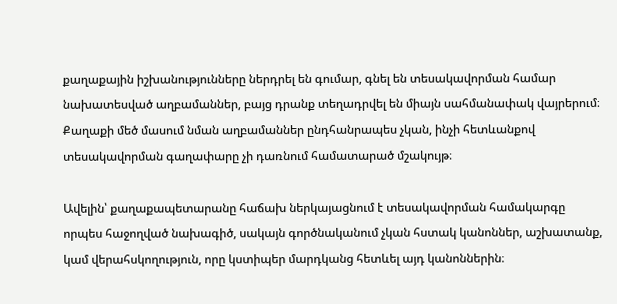քաղաքային իշխանությունները ներդրել են գումար, գնել են տեսակավորման համար նախատեսված աղբամաններ, բայց դրանք տեղադրվել են միայն սահմանափակ վայրերում։ Քաղաքի մեծ մասում նման աղբամաններ ընդհանրապես չկան, ինչի հետևանքով տեսակավորման գաղափարը չի դառնում համատարած մշակույթ։

Ավելին՝ քաղաքապետարանը հաճախ ներկայացնում է տեսակավորման համակարգը որպես հաջողված նախագիծ, սակայն գործնականում չկան հստակ կանոններ, աշխատանք, կամ վերահսկողություն, որը կստիպեր մարդկանց հետևել այդ կանոններին։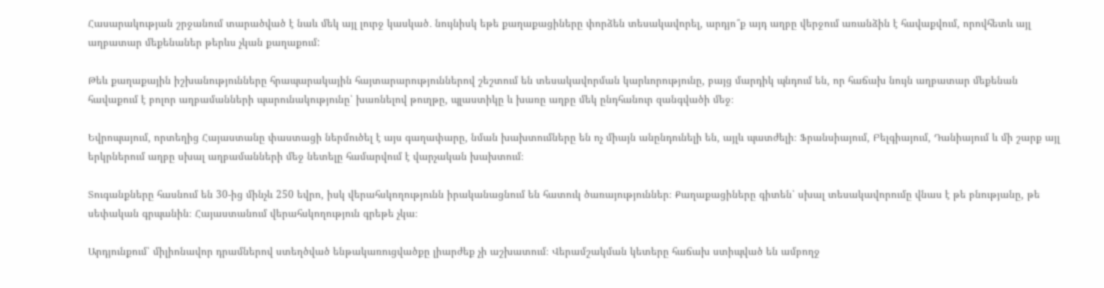Հասարակության շրջանում տարածված է նաև մեկ այլ լուրջ կասկած․ նույնիսկ եթե քաղաքացիները փորձեն տեսակավորել, արդյո՞ք այդ աղբը վերջում առանձին է հավաքվում, որովհետև այլ աղբատար մեքենաներ թերևս չկան քաղաքում:

Թեև քաղաքային իշխանությունները հրապարակային հայտարարություններով շեշտում են տեսակավորման կարևորությունը, բայց մարդիկ պնդում են, որ հաճախ նույն աղբատար մեքենան հավաքում է բոլոր աղբամանների պարունակությունը՝ խառնելով թուղթը, պլաստիկը և խառը աղբը մեկ ընդհանուր զանգվածի մեջ։

Եվրոպայում, որտեղից Հայաստանը փաստացի ներմուծել է այս գաղափարը, նման խախտումները են ոչ միայն անընդունելի են, այլև պատժելի։ Ֆրանսիայում, Բելգիայում, Դանիայում և մի շարք այլ երկրներում աղբը սխալ աղբամանների մեջ նետելը համարվում է վարչական խախտում։

Տուգանքները հասնում են 30-ից մինչև 250 եվրո, իսկ վերահսկողությունն իրականացնում են հատուկ ծառայություններ։ Քաղաքացիները գիտեն՝ սխալ տեսակավորումը վնաս է թե բնությանը, թե սեփական գրպանին։ Հայաստանում վերահսկողություն գրեթե չկա։

Արդյունքում՝ միլիոնավոր դրամներով ստեղծված ենթակառուցվածքը լիարժեք չի աշխատում։ Վերամշակման կետերը հաճախ ստիպված են ամբողջ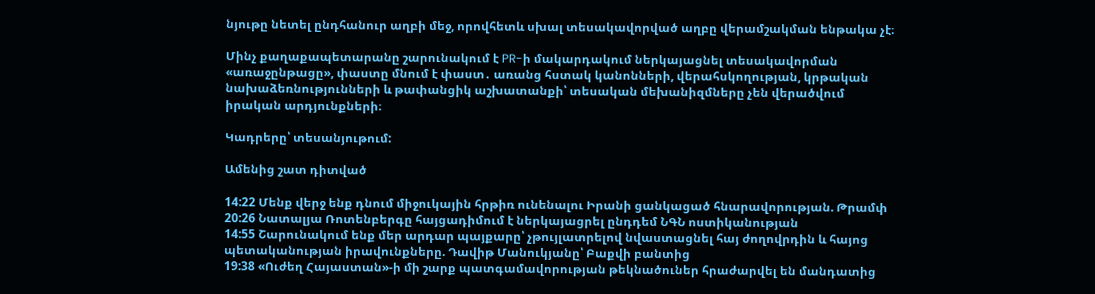նյութը նետել ընդհանուր աղբի մեջ, որովհետև սխալ տեսակավորված աղբը վերամշակման ենթակա չէ։

Մինչ քաղաքապետարանը շարունակում է PR-ի մակարդակում ներկայացնել տեսակավորման «առաջընթացը», փաստը մնում է փաստ․ առանց հստակ կանոնների, վերահսկողության, կրթական նախաձեռնությունների և թափանցիկ աշխատանքի՝ տեսական մեխանիզմները չեն վերածվում իրական արդյունքների։

Կադրերը՝ տեսանյութում:

Ամենից շատ դիտված

14:22 Մենք վերջ ենք դնում միջուկային հրթիռ ունենալու Իրանի ցանկացած հնարավորության. Թրամփ
20:26 Նատալյա Ռոտենբերգը հայցադիմում է ներկայացրել ընդդեմ ՆԳՆ ոստիկանության
14:55 Շարունակում ենք մեր արդար պայքարը՝ չթույլատրելով նվաստացնել հայ ժողովրդին և հայոց պետականության իրավունքները. Դավիթ Մանուկյանը՝ Բաքվի բանտից
19:38 «Ուժեղ Հայաստան»-ի մի շարք պատգամավորության թեկնածուներ հրաժարվել են մանդատից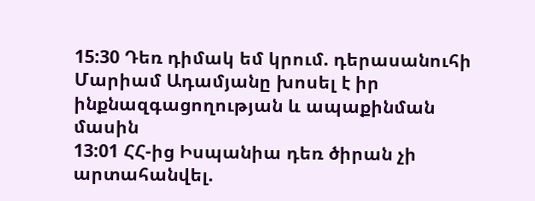15:30 Դեռ դիմակ եմ կրում. դերասանուհի Մարիամ Ադամյանը խոսել է իր ինքնազգացողության և ապաքինման մասին
13:01 ՀՀ-ից Իսպանիա դեռ ծիրան չի արտահանվել.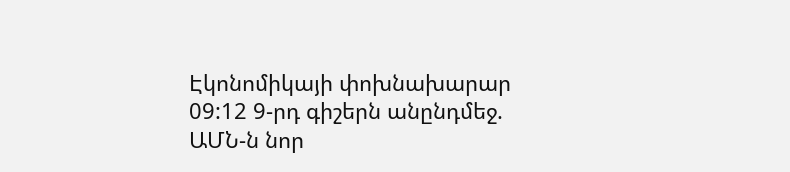Էկոնոմիկայի փոխնախարար
09:12 9-րդ գիշերն անընդմեջ. ԱՄՆ-ն նոր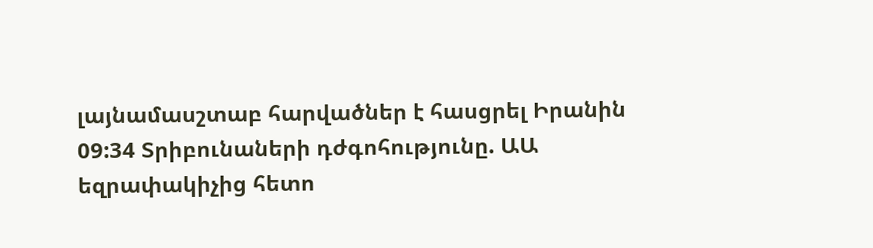լայնամասշտաբ հարվածներ է հասցրել Իրանին
09:34 Տրիբունաների դժգոհությունը. ԱԱ եզրափակիչից հետո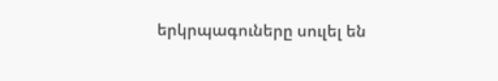երկրպագուները սուլել են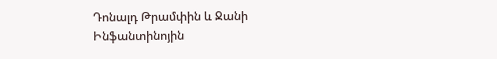Դոնալդ Թրամփին և Ջանի Ինֆանտինոյին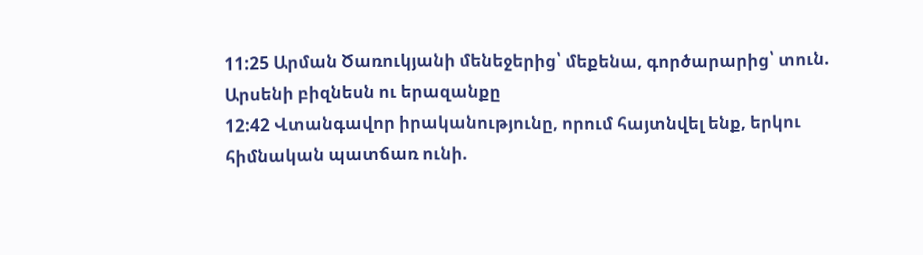11:25 Արման Ծառուկյանի մենեջերից՝ մեքենա, գործարարից՝ տուն. Արսենի բիզնեսն ու երազանքը
12:42 Վտանգավոր իրականությունը, որում հայտնվել ենք, երկու հիմնական պատճառ ունի.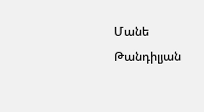Մանե Թանդիլյան